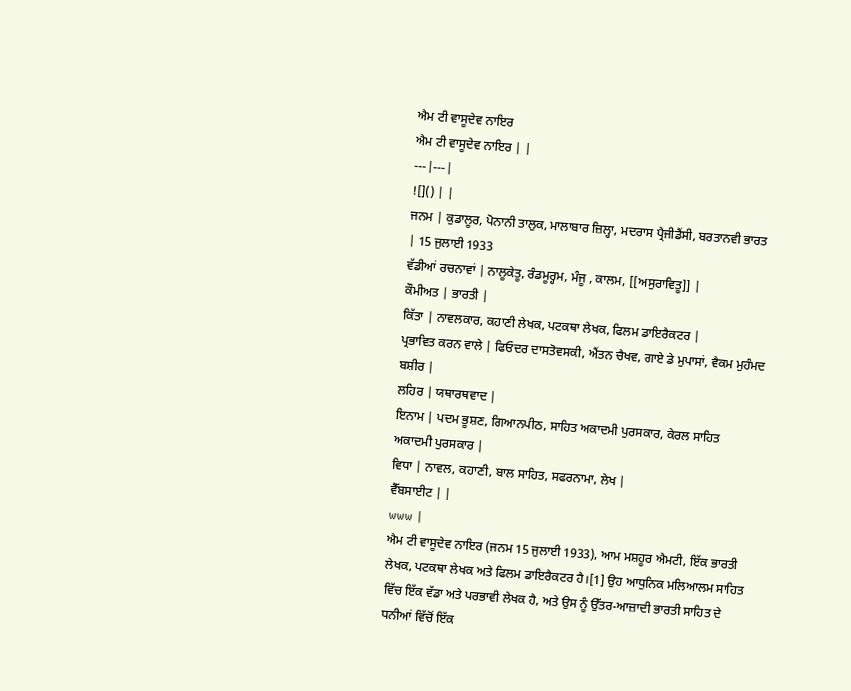ਐਮ ਟੀ ਵਾਸੂਦੇਵ ਨਾਇਰ
ਐਮ ਟੀ ਵਾਸੂਦੇਵ ਨਾਇਰ | |
---|---|
![]() | |
ਜਨਮ | ਕੁਡਾਲੂਰ, ਪੋਨਾਨੀ ਤਾਲੁਕ, ਮਾਲਾਬਾਰ ਜ਼ਿਲ੍ਹਾ, ਮਦਰਾਸ ਪ੍ਰੈਜੀਡੈਂਸੀ, ਬਰਤਾਨਵੀ ਭਾਰਤ | 15 ਜੁਲਾਈ 1933
ਵੱਡੀਆਂ ਰਚਨਾਵਾਂ | ਨਾਲੂਕੇਤੂ, ਰੰਡਮੂਰ੍ਹਮ, ਮੰਜੂ , ਕਾਲਮ, [[ਅਸੁਰਾਵਿਤੂ]] |
ਕੌਮੀਅਤ | ਭਾਰਤੀ |
ਕਿੱਤਾ | ਨਾਵਲਕਾਰ, ਕਹਾਣੀ ਲੇਖਕ, ਪਟਕਥਾ ਲੇਖਕ, ਫਿਲਮ ਡਾਇਰੈਕਟਰ |
ਪ੍ਰਭਾਵਿਤ ਕਰਨ ਵਾਲੇ | ਫਿਓਦਰ ਦਾਸਤੋਵਸਕੀ, ਐਂਤਨ ਚੈਖਵ, ਗਾਏ ਡੇ ਮੁਪਾਸਾਂ, ਵੈਕਮ ਮੁਹੰਮਦ ਬਸ਼ੀਰ |
ਲਹਿਰ | ਯਥਾਰਥਵਾਦ |
ਇਨਾਮ | ਪਦਮ ਭੂਸ਼ਣ, ਗਿਆਨਪੀਠ, ਸਾਹਿਤ ਅਕਾਦਮੀ ਪੁਰਸਕਾਰ, ਕੇਰਲ ਸਾਹਿਤ ਅਕਾਦਮੀ ਪੁਰਸਕਾਰ |
ਵਿਧਾ | ਨਾਵਲ, ਕਹਾਣੀ, ਬਾਲ ਸਾਹਿਤ, ਸਫਰਨਾਮਾ, ਲੇਖ |
ਵੈੱਬਸਾਈਟ | |
www |
ਐਮ ਟੀ ਵਾਸੂਦੇਵ ਨਾਇਰ (ਜਨਮ 15 ਜੁਲਾਈ 1933), ਆਮ ਮਸ਼ਹੂਰ ਐਮਟੀ, ਇੱਕ ਭਾਰਤੀ ਲੇਖਕ, ਪਟਕਥਾ ਲੇਖਕ ਅਤੇ ਫਿਲਮ ਡਾਇਰੈਕਟਰ ਹੈ।[1] ਉਹ ਆਧੁਨਿਕ ਮਲਿਆਲਮ ਸਾਹਿਤ ਵਿੱਚ ਇੱਕ ਵੱਡਾ ਅਤੇ ਪਰਭਾਵੀ ਲੇਖਕ ਹੈ, ਅਤੇ ਉਸ ਨੂੰ ਉੱਤਰ-ਆਜ਼ਾਦੀ ਭਾਰਤੀ ਸਾਹਿਤ ਦੇ ਧਨੀਆਂ ਵਿੱਚੋਂ ਇੱਕ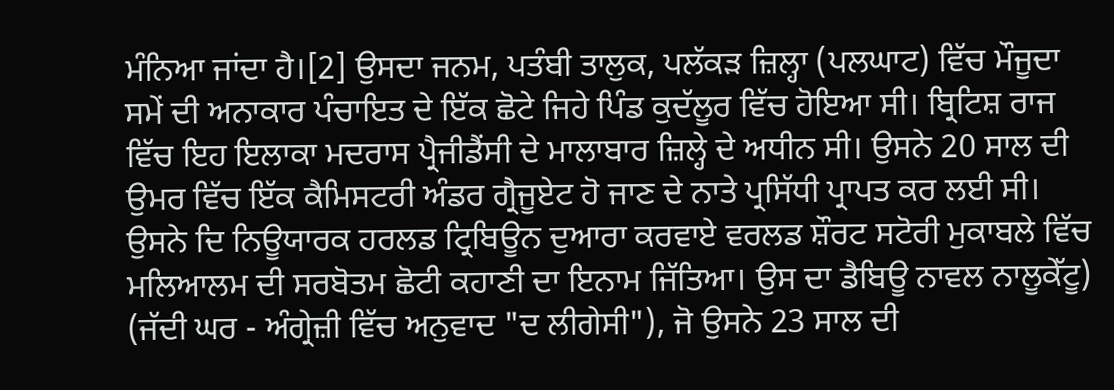ਮੰਨਿਆ ਜਾਂਦਾ ਹੈ।[2] ਉਸਦਾ ਜਨਮ, ਪਤੰਬੀ ਤਾਲੁਕ, ਪਲੱਕੜ ਜ਼ਿਲ੍ਹਾ (ਪਲਘਾਟ) ਵਿੱਚ ਮੌਜੂਦਾ ਸਮੇਂ ਦੀ ਅਨਾਕਾਰ ਪੰਚਾਇਤ ਦੇ ਇੱਕ ਛੋਟੇ ਜਿਹੇ ਪਿੰਡ ਕੁਦੱਲੂਰ ਵਿੱਚ ਹੋਇਆ ਸੀ। ਬ੍ਰਿਟਿਸ਼ ਰਾਜ ਵਿੱਚ ਇਹ ਇਲਾਕਾ ਮਦਰਾਸ ਪ੍ਰੈਜੀਡੈਂਸੀ ਦੇ ਮਾਲਾਬਾਰ ਜ਼ਿਲ੍ਹੇ ਦੇ ਅਧੀਨ ਸੀ। ਉਸਨੇ 20 ਸਾਲ ਦੀ ਉਮਰ ਵਿੱਚ ਇੱਕ ਕੈਮਿਸਟਰੀ ਅੰਡਰ ਗ੍ਰੈਜੂਏਟ ਹੋ ਜਾਣ ਦੇ ਨਾਤੇ ਪ੍ਰਸਿੱਧੀ ਪ੍ਰਾਪਤ ਕਰ ਲਈ ਸੀ। ਉਸਨੇ ਦਿ ਨਿਊਯਾਰਕ ਹਰਲਡ ਟ੍ਰਿਬਿਊਨ ਦੁਆਰਾ ਕਰਵਾਏ ਵਰਲਡ ਸ਼ੌਰਟ ਸਟੋਰੀ ਮੁਕਾਬਲੇ ਵਿੱਚ ਮਲਿਆਲਮ ਦੀ ਸਰਬੋਤਮ ਛੋਟੀ ਕਹਾਣੀ ਦਾ ਇਨਾਮ ਜਿੱਤਿਆ। ਉਸ ਦਾ ਡੈਬਿਊ ਨਾਵਲ ਨਾਲੂਕੇੱਟੂ) (ਜੱਦੀ ਘਰ - ਅੰਗ੍ਰੇਜ਼ੀ ਵਿੱਚ ਅਨੁਵਾਦ "ਦ ਲੀਗੇਸੀ"), ਜੋ ਉਸਨੇ 23 ਸਾਲ ਦੀ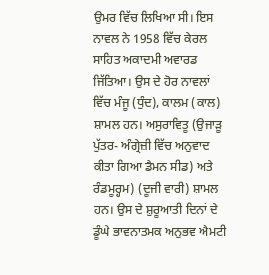ਉਮਰ ਵਿੱਚ ਲਿਖਿਆ ਸੀ। ਇਸ ਨਾਵਲ ਨੇ 1958 ਵਿੱਚ ਕੇਰਲ ਸਾਹਿਤ ਅਕਾਦਮੀ ਅਵਾਰਡ ਜਿੱਤਿਆ। ਉਸ ਦੇ ਹੋਰ ਨਾਵਲਾਂ ਵਿੱਚ ਮੰਜੂ (ਧੁੰਦ), ਕਾਲਮ (ਕਾਲ) ਸ਼ਾਮਲ ਹਨ। ਅਸੁਰਾਵਿਤੂ (ਉਜਾੜੂ ਪੁੱਤਰ- ਅੰਗ੍ਰੇਜ਼ੀ ਵਿੱਚ ਅਨੁਵਾਦ ਕੀਤਾ ਗਿਆ ਡੈਮਨ ਸੀਡ) ਅਤੇ ਰੰਡਮੂਰ੍ਹਮ) (ਦੂਜੀ ਵਾਰੀ) ਸ਼ਾਮਲ ਹਨ। ਉਸ ਦੇ ਸ਼ੁਰੂਆਤੀ ਦਿਨਾਂ ਦੇ ਡੂੰਘੇ ਭਾਵਨਾਤਮਕ ਅਨੁਭਵ ਐਮਟੀ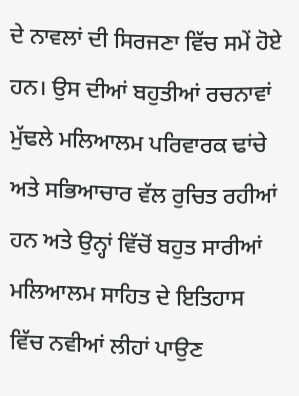ਦੇ ਨਾਵਲਾਂ ਦੀ ਸਿਰਜਣਾ ਵਿੱਚ ਸਮੇਂ ਹੋਏ ਹਨ। ਉਸ ਦੀਆਂ ਬਹੁਤੀਆਂ ਰਚਨਾਵਾਂ ਮੁੱਢਲੇ ਮਲਿਆਲਮ ਪਰਿਵਾਰਕ ਢਾਂਚੇ ਅਤੇ ਸਭਿਆਚਾਰ ਵੱਲ ਰੁਚਿਤ ਰਹੀਆਂ ਹਨ ਅਤੇ ਉਨ੍ਹਾਂ ਵਿੱਚੋਂ ਬਹੁਤ ਸਾਰੀਆਂ ਮਲਿਆਲਮ ਸਾਹਿਤ ਦੇ ਇਤਿਹਾਸ ਵਿੱਚ ਨਵੀਆਂ ਲੀਹਾਂ ਪਾਉਣ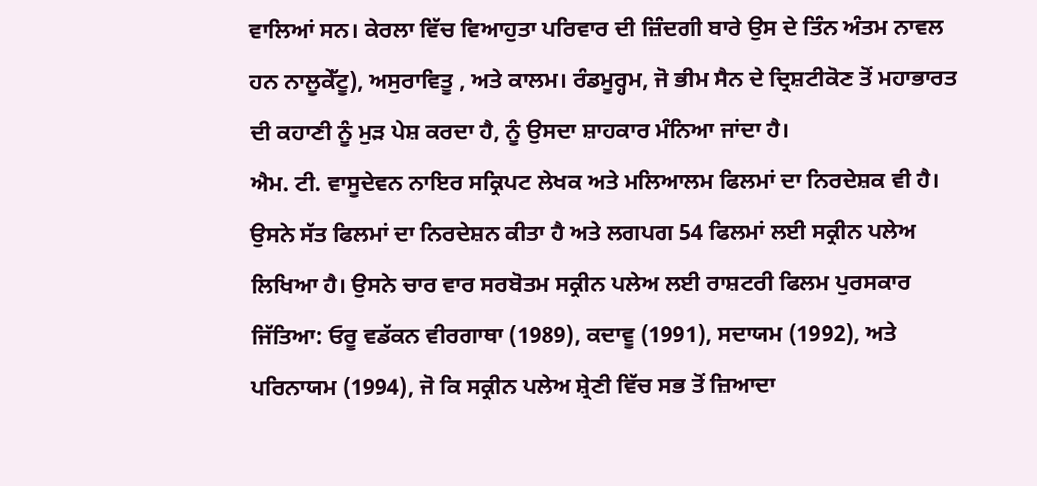ਵਾਲਿਆਂ ਸਨ। ਕੇਰਲਾ ਵਿੱਚ ਵਿਆਹੁਤਾ ਪਰਿਵਾਰ ਦੀ ਜ਼ਿੰਦਗੀ ਬਾਰੇ ਉਸ ਦੇ ਤਿੰਨ ਅੰਤਮ ਨਾਵਲ ਹਨ ਨਾਲੂਕੇੱਟੂ), ਅਸੁਰਾਵਿਤੂ , ਅਤੇ ਕਾਲਮ। ਰੰਡਮੂਰ੍ਹਮ, ਜੋ ਭੀਮ ਸੈਨ ਦੇ ਦ੍ਰਿਸ਼ਟੀਕੋਣ ਤੋਂ ਮਹਾਭਾਰਤ ਦੀ ਕਹਾਣੀ ਨੂੰ ਮੁੜ ਪੇਸ਼ ਕਰਦਾ ਹੈ, ਨੂੰ ਉਸਦਾ ਸ਼ਾਹਕਾਰ ਮੰਨਿਆ ਜਾਂਦਾ ਹੈ।
ਐਮ. ਟੀ. ਵਾਸੂਦੇਵਨ ਨਾਇਰ ਸਕ੍ਰਿਪਟ ਲੇਖਕ ਅਤੇ ਮਲਿਆਲਮ ਫਿਲਮਾਂ ਦਾ ਨਿਰਦੇਸ਼ਕ ਵੀ ਹੈ। ਉਸਨੇ ਸੱਤ ਫਿਲਮਾਂ ਦਾ ਨਿਰਦੇਸ਼ਨ ਕੀਤਾ ਹੈ ਅਤੇ ਲਗਪਗ 54 ਫਿਲਮਾਂ ਲਈ ਸਕ੍ਰੀਨ ਪਲੇਅ ਲਿਖਿਆ ਹੈ। ਉਸਨੇ ਚਾਰ ਵਾਰ ਸਰਬੋਤਮ ਸਕ੍ਰੀਨ ਪਲੇਅ ਲਈ ਰਾਸ਼ਟਰੀ ਫਿਲਮ ਪੁਰਸਕਾਰ ਜਿੱਤਿਆ: ਓਰੂ ਵਡੱਕਨ ਵੀਰਗਾਥਾ (1989), ਕਦਾਵੂ (1991), ਸਦਾਯਮ (1992), ਅਤੇ ਪਰਿਨਾਯਮ (1994), ਜੋ ਕਿ ਸਕ੍ਰੀਨ ਪਲੇਅ ਸ਼੍ਰੇਣੀ ਵਿੱਚ ਸਭ ਤੋਂ ਜ਼ਿਆਦਾ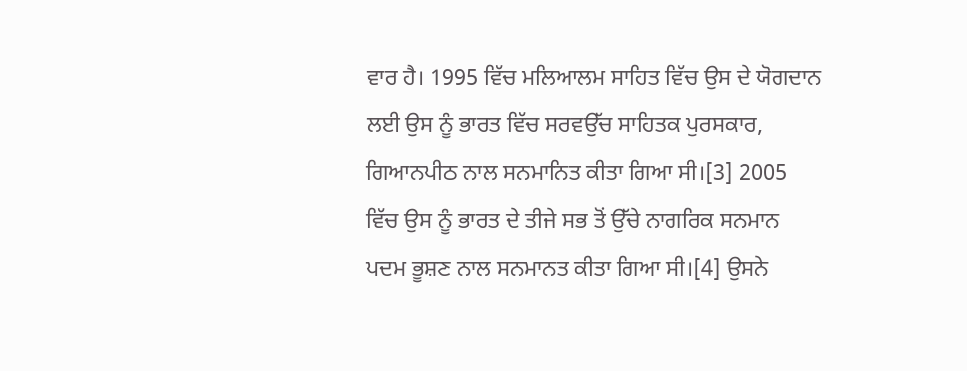ਵਾਰ ਹੈ। 1995 ਵਿੱਚ ਮਲਿਆਲਮ ਸਾਹਿਤ ਵਿੱਚ ਉਸ ਦੇ ਯੋਗਦਾਨ ਲਈ ਉਸ ਨੂੰ ਭਾਰਤ ਵਿੱਚ ਸਰਵਉੱਚ ਸਾਹਿਤਕ ਪੁਰਸਕਾਰ, ਗਿਆਨਪੀਠ ਨਾਲ ਸਨਮਾਨਿਤ ਕੀਤਾ ਗਿਆ ਸੀ।[3] 2005 ਵਿੱਚ ਉਸ ਨੂੰ ਭਾਰਤ ਦੇ ਤੀਜੇ ਸਭ ਤੋਂ ਉੱਚੇ ਨਾਗਰਿਕ ਸਨਮਾਨ ਪਦਮ ਭੂਸ਼ਣ ਨਾਲ ਸਨਮਾਨਤ ਕੀਤਾ ਗਿਆ ਸੀ।[4] ਉਸਨੇ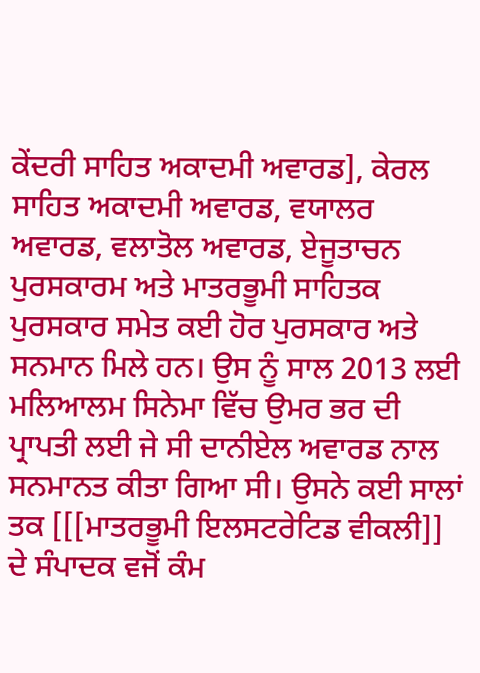ਕੇਂਦਰੀ ਸਾਹਿਤ ਅਕਾਦਮੀ ਅਵਾਰਡ], ਕੇਰਲ ਸਾਹਿਤ ਅਕਾਦਮੀ ਅਵਾਰਡ, ਵਯਾਲਰ ਅਵਾਰਡ, ਵਲਾਤੋਲ ਅਵਾਰਡ, ਏਜੂਤਾਚਨ ਪੁਰਸਕਾਰਮ ਅਤੇ ਮਾਤਰਭੂਮੀ ਸਾਹਿਤਕ ਪੁਰਸਕਾਰ ਸਮੇਤ ਕਈ ਹੋਰ ਪੁਰਸਕਾਰ ਅਤੇ ਸਨਮਾਨ ਮਿਲੇ ਹਨ। ਉਸ ਨੂੰ ਸਾਲ 2013 ਲਈ ਮਲਿਆਲਮ ਸਿਨੇਮਾ ਵਿੱਚ ਉਮਰ ਭਰ ਦੀ ਪ੍ਰਾਪਤੀ ਲਈ ਜੇ ਸੀ ਦਾਨੀਏਲ ਅਵਾਰਡ ਨਾਲ ਸਨਮਾਨਤ ਕੀਤਾ ਗਿਆ ਸੀ। ਉਸਨੇ ਕਈ ਸਾਲਾਂ ਤਕ [[[ਮਾਤਰਭੂਮੀ ਇਲਸਟਰੇਟਿਡ ਵੀਕਲੀ]] ਦੇ ਸੰਪਾਦਕ ਵਜੋਂ ਕੰਮ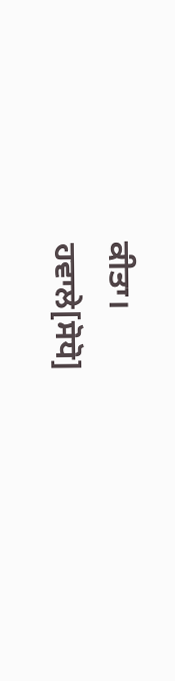ਕੀਤਾ।
ਹਵਾਲੇ[ਸੋਧੋ]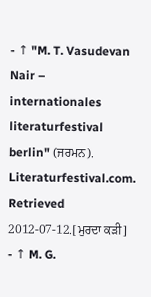- ↑ "M. T. Vasudevan Nair – internationales literaturfestival berlin" (ਜਰਮਨ). Literaturfestival.com. Retrieved 2012-07-12.[ਮੁਰਦਾ ਕੜੀ]
- ↑ M. G.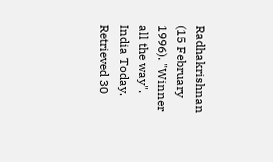Radhakrishnan (15 February 1996). "Winner all the way". India Today. Retrieved 30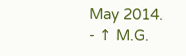May 2014.
- ↑ M.G.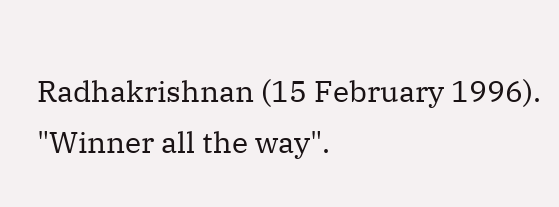Radhakrishnan (15 February 1996). "Winner all the way".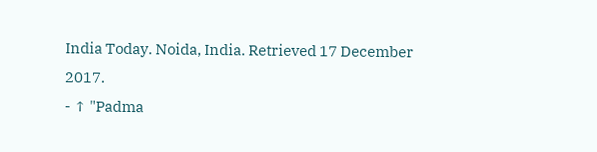India Today. Noida, India. Retrieved 17 December 2017.
- ↑ "Padma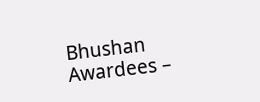Bhushan Awardees –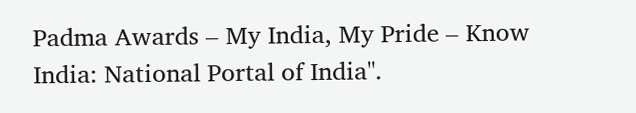Padma Awards – My India, My Pride – Know India: National Portal of India".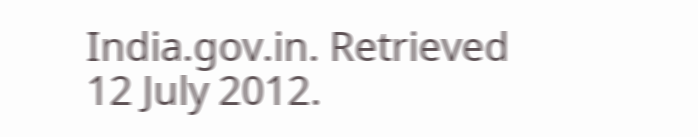India.gov.in. Retrieved 12 July 2012.